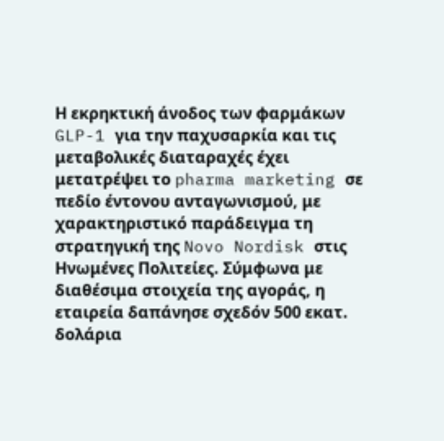Η εκρηκτική άνοδος των φαρμάκων GLP-1 για την παχυσαρκία και τις μεταβολικές διαταραχές έχει μετατρέψει το pharma marketing σε πεδίο έντονου ανταγωνισμού, με χαρακτηριστικό παράδειγμα τη στρατηγική της Novo Nordisk στις Ηνωμένες Πολιτείες. Σύμφωνα με διαθέσιμα στοιχεία της αγοράς, η εταιρεία δαπάνησε σχεδόν 500 εκατ. δολάρια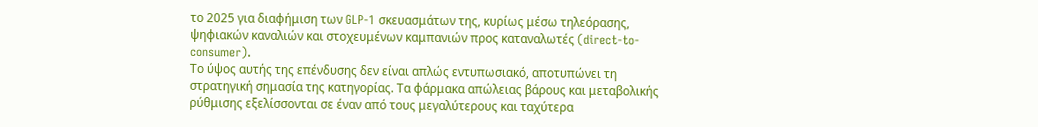το 2025 για διαφήμιση των GLP-1 σκευασμάτων της, κυρίως μέσω τηλεόρασης, ψηφιακών καναλιών και στοχευμένων καμπανιών προς καταναλωτές (direct-to-consumer).
Το ύψος αυτής της επένδυσης δεν είναι απλώς εντυπωσιακό, αποτυπώνει τη στρατηγική σημασία της κατηγορίας. Τα φάρμακα απώλειας βάρους και μεταβολικής ρύθμισης εξελίσσονται σε έναν από τους μεγαλύτερους και ταχύτερα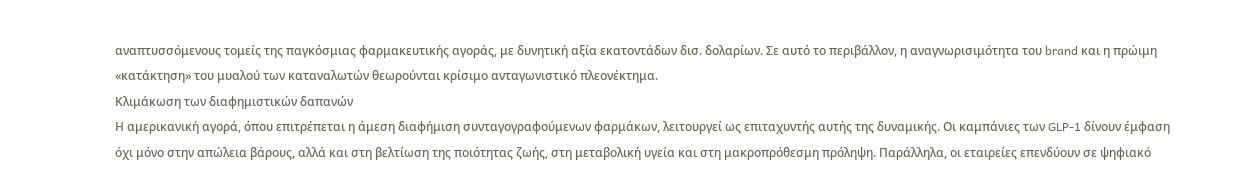αναπτυσσόμενους τομείς της παγκόσμιας φαρμακευτικής αγοράς, με δυνητική αξία εκατοντάδων δισ. δολαρίων. Σε αυτό το περιβάλλον, η αναγνωρισιμότητα του brand και η πρώιμη «κατάκτηση» του μυαλού των καταναλωτών θεωρούνται κρίσιμο ανταγωνιστικό πλεονέκτημα.
Κλιμάκωση των διαφημιστικών δαπανών
Η αμερικανική αγορά, όπου επιτρέπεται η άμεση διαφήμιση συνταγογραφούμενων φαρμάκων, λειτουργεί ως επιταχυντής αυτής της δυναμικής. Οι καμπάνιες των GLP-1 δίνουν έμφαση όχι μόνο στην απώλεια βάρους, αλλά και στη βελτίωση της ποιότητας ζωής, στη μεταβολική υγεία και στη μακροπρόθεσμη πρόληψη. Παράλληλα, οι εταιρείες επενδύουν σε ψηφιακό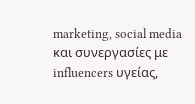marketing, social media και συνεργασίες με influencers υγείας,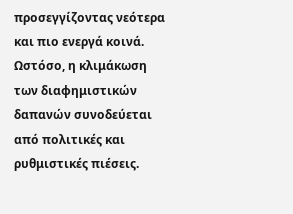προσεγγίζοντας νεότερα και πιο ενεργά κοινά.
Ωστόσο, η κλιμάκωση των διαφημιστικών δαπανών συνοδεύεται από πολιτικές και ρυθμιστικές πιέσεις.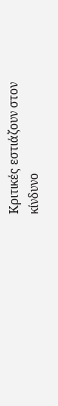Κριτικές εστιάζουν στον κίνδυνο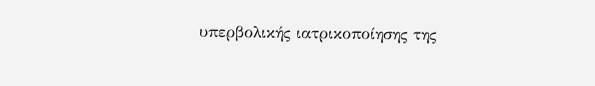υπερβολικής ιατρικοποίησης της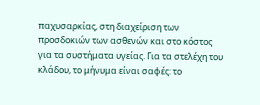παχυσαρκίας, στη διαχείριση των προσδοκιών των ασθενών και στο κόστος για τα συστήματα υγείας. Για τα στελέχη του κλάδου, το μήνυμα είναι σαφές: το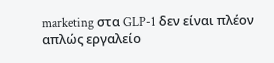marketing στα GLP-1 δεν είναι πλέον απλώς εργαλείο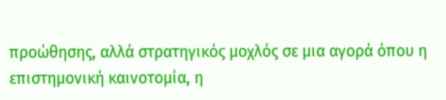προώθησης, αλλά στρατηγικός μοχλός σε μια αγορά όπου η επιστημονική καινοτομία, η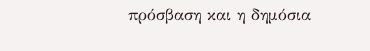πρόσβαση και η δημόσια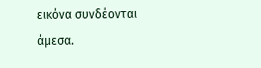εικόνα συνδέονται άμεσα.